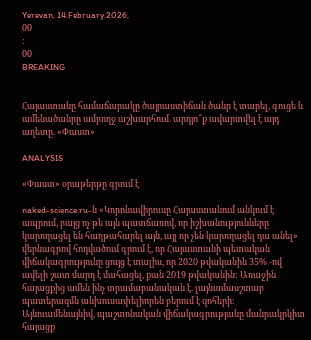Yerevan, 14.February.2026,
00
:
00
BREAKING


Հայաստանը համաճարակը ծայրաստիճան ծանր է տարել, գուցե և ամենածանրը ամբողջ աշխարհում. արդյո՞ք ավարտվել է այդ աղետը. «Փաստ»

ANALYSIS

«Փաստ» օրաթերթը գրում է

naked-science.ru-ն «Կորոնավիրուսը Հայաստանում անկում է ապրում, բայց ոչ թե այն պատճառով, որ իշխանությունները կարողացել են հաղթահարել այն, այլ որ չեն կարողացել դա անել» վերնագրով հոդվածում գրում է, որ Հայաստանի պետական վիճակագրությունը ցույց է տալիս, որ 2020 թվականին 35% -ով ավելի շատ մարդ է մահացել, քան 2019 թվականին: Առաջին հայացքից ամեն ինչ տրամաբանական է. լայնամասշտաբ պատերազմն անխուսափելիորեն բերում է զոհերի: Այնուամենայնիվ, պաշտոնական վիճակագրությանը մանրակրկիտ հայացք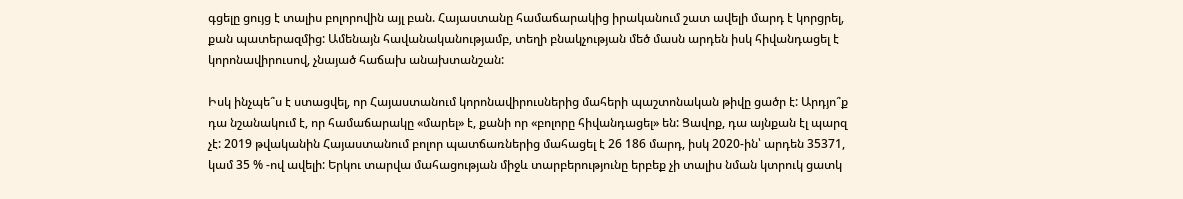գցելը ցույց է տալիս բոլորովին այլ բան. Հայաստանը համաճարակից իրականում շատ ավելի մարդ է կորցրել, քան պատերազմից: Ամենայն հավանականությամբ, տեղի բնակչության մեծ մասն արդեն իսկ հիվանդացել է կորոնավիրուսով, չնայած հաճախ անախտանշան:

Իսկ ինչպե՞ս է ստացվել, որ Հայաստանում կորոնավիրուսներից մահերի պաշտոնական թիվը ցածր է: Արդյո՞ք դա նշանակում է, որ համաճարակը «մարել» է, քանի որ «բոլորը հիվանդացել» են: Ցավոք, դա այնքան էլ պարզ չէ: 2019 թվականին Հայաստանում բոլոր պատճառներից մահացել է 26 186 մարդ, իսկ 2020-ին՝ արդեն 35371, կամ 35 % -ով ավելի: Երկու տարվա մահացության միջև տարբերությունը երբեք չի տալիս նման կտրուկ ցատկ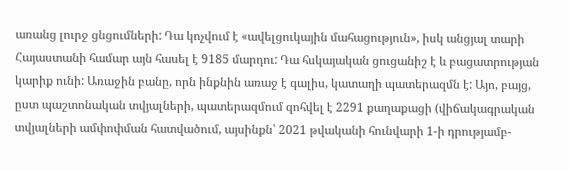առանց լուրջ ցնցումների: Դա կոչվում է «ավելցուկային մահացություն», իսկ անցյալ տարի Հայաստանի համար այն հասել է 9185 մարդու: Դա հսկայական ցուցանիշ է և բացատրության կարիք ունի: Առաջին բանը, որն ինքնին առաջ է գալիս, կատաղի պատերազմն է: Այո, բայց, ըստ պաշտոնական տվյալների, պատերազմում զոհվել է 2291 քաղաքացի (վիճակագրական տվյալների ամփոփման հատվածում, այսինքն՝ 2021 թվականի հունվարի 1-ի դրությամբ-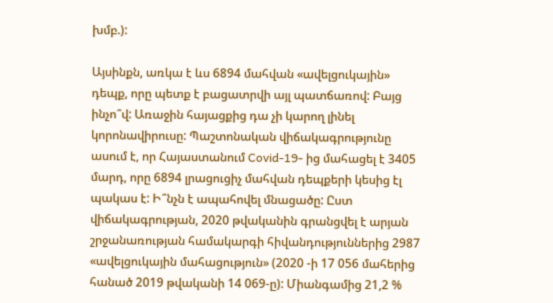խմբ.):

Այսինքն, առկա է ևս 6894 մահվան «ավելցուկային» դեպք, որը պետք է բացատրվի այլ պատճառով: Բայց ինչո՞վ: Առաջին հայացքից դա չի կարող լինել կորոնավիրուսը: Պաշտոնական վիճակագրությունը ասում է, որ Հայաստանում Covid-19- ից մահացել է 3405 մարդ, որը 6894 լրացուցիչ մահվան դեպքերի կեսից էլ պակաս է: Ի՞նչն է ապահովել մնացածը: Ըստ վիճակագրության, 2020 թվականին գրանցվել է արյան շրջանառության համակարգի հիվանդություններից 2987 «ավելցուկային մահացություն» (2020 -ի 17 056 մահերից հանած 2019 թվականի 14 069-ը): Միանգամից 21,2 %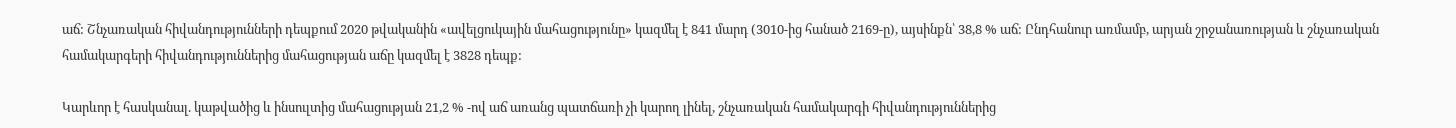աճ: Շնչառական հիվանդությունների դեպքում 2020 թվականին «ավելցուկային մահացությունը» կազմել է 841 մարդ (3010-ից հանած 2169-ը), այսինքն՝ 38,8 % աճ: Ընդհանուր առմամբ, արյան շրջանառության և շնչառական համակարգերի հիվանդություններից մահացության աճը կազմել է 3828 դեպք:

Կարևոր է հասկանալ. կաթվածից և ինսուլտից մահացության 21,2 % -ով աճ առանց պատճառի չի կարող լինել, շնչառական համակարգի հիվանդություններից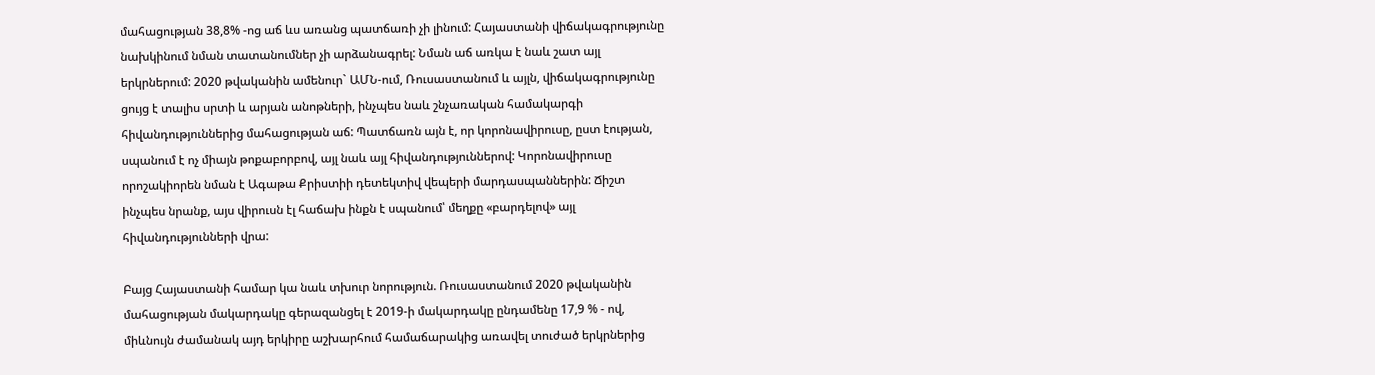մահացության 38,8% -ոց աճ ևս առանց պատճառի չի լինում: Հայաստանի վիճակագրությունը նախկինում նման տատանումներ չի արձանագրել: Նման աճ առկա է նաև շատ այլ երկրներում: 2020 թվականին ամենուր` ԱՄՆ-ում, Ռուսաստանում և այլն, վիճակագրությունը ցույց է տալիս սրտի և արյան անոթների, ինչպես նաև շնչառական համակարգի հիվանդություններից մահացության աճ: Պատճառն այն է, որ կորոնավիրուսը, ըստ էության, սպանում է ոչ միայն թոքաբորբով, այլ նաև այլ հիվանդություններով: Կորոնավիրուսը որոշակիորեն նման է Ագաթա Քրիստիի դետեկտիվ վեպերի մարդասպաններին: Ճիշտ ինչպես նրանք, այս վիրուսն էլ հաճախ ինքն է սպանում՝ մեղքը «բարդելով» այլ հիվանդությունների վրա:

Բայց Հայաստանի համար կա նաև տխուր նորություն. Ռուսաստանում 2020 թվականին մահացության մակարդակը գերազանցել է 2019-ի մակարդակը ընդամենը 17,9 % - ով, միևնույն ժամանակ այդ երկիրը աշխարհում համաճարակից առավել տուժած երկրներից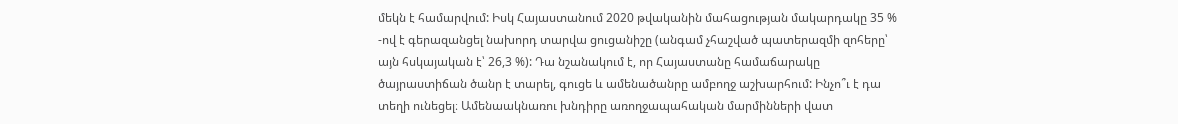մեկն է համարվում: Իսկ Հայաստանում 2020 թվականին մահացության մակարդակը 35 % -ով է գերազանցել նախորդ տարվա ցուցանիշը (անգամ չհաշված պատերազմի զոհերը՝ այն հսկայական է՝ 26,3 %): Դա նշանակում է, որ Հայաստանը համաճարակը ծայրաստիճան ծանր է տարել, գուցե և ամենածանրը ամբողջ աշխարհում: Ինչո՞ւ է դա տեղի ունեցել։ Ամենաակնառու խնդիրը առողջապահական մարմինների վատ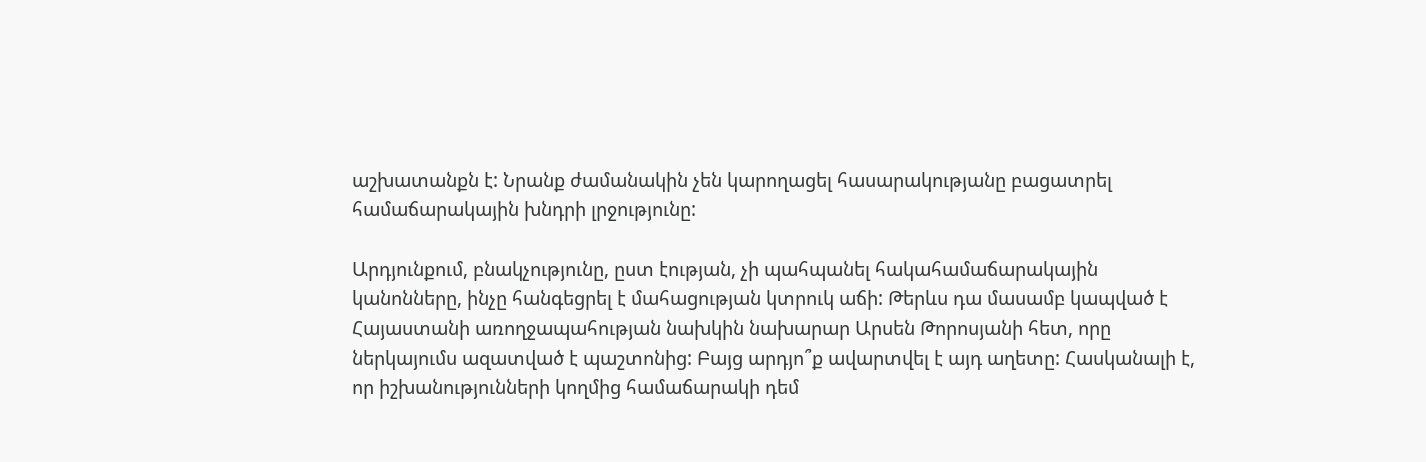աշխատանքն է: Նրանք ժամանակին չեն կարողացել հասարակությանը բացատրել համաճարակային խնդրի լրջությունը:

Արդյունքում, բնակչությունը, ըստ էության, չի պահպանել հակահամաճարակային կանոնները, ինչը հանգեցրել է մահացության կտրուկ աճի: Թերևս դա մասամբ կապված է Հայաստանի առողջապահության նախկին նախարար Արսեն Թորոսյանի հետ, որը ներկայումս ազատված է պաշտոնից: Բայց արդյո՞ք ավարտվել է այդ աղետը: Հասկանալի է, որ իշխանությունների կողմից համաճարակի դեմ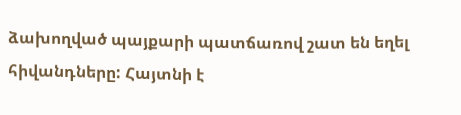ձախողված պայքարի պատճառով շատ են եղել հիվանդները: Հայտնի է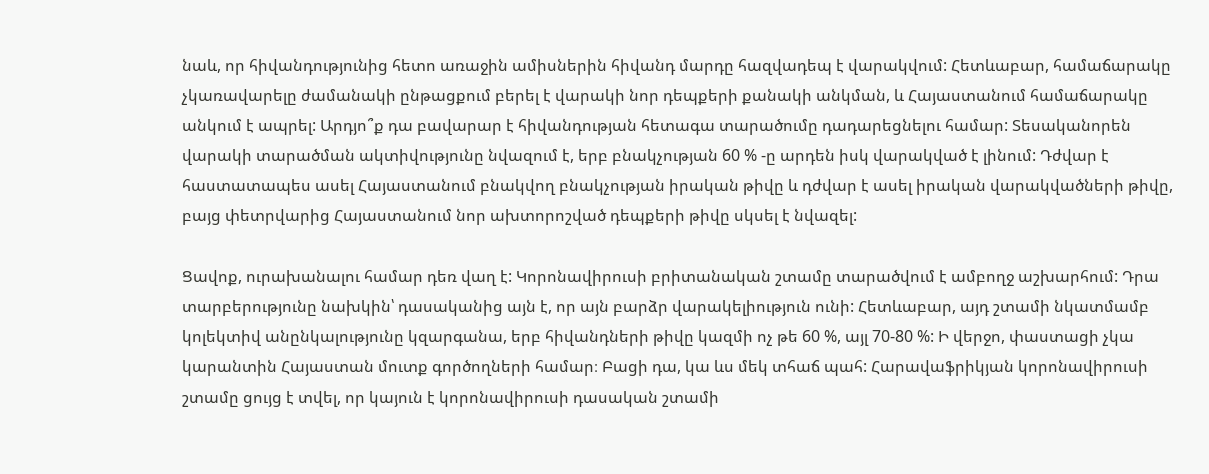նաև, որ հիվանդությունից հետո առաջին ամիսներին հիվանդ մարդը հազվադեպ է վարակվում: Հետևաբար, համաճարակը չկառավարելը ժամանակի ընթացքում բերել է վարակի նոր դեպքերի քանակի անկման, և Հայաստանում համաճարակը անկում է ապրել: Արդյո՞ք դա բավարար է հիվանդության հետագա տարածումը դադարեցնելու համար: Տեսականորեն վարակի տարածման ակտիվությունը նվազում է, երբ բնակչության 60 % -ը արդեն իսկ վարակված է լինում: Դժվար է հաստատապես ասել Հայաստանում բնակվող բնակչության իրական թիվը և դժվար է ասել իրական վարակվածների թիվը, բայց փետրվարից Հայաստանում նոր ախտորոշված դեպքերի թիվը սկսել է նվազել:

Ցավոք, ուրախանալու համար դեռ վաղ է: Կորոնավիրուսի բրիտանական շտամը տարածվում է ամբողջ աշխարհում: Դրա տարբերությունը նախկին՝ դասականից այն է, որ այն բարձր վարակելիություն ունի: Հետևաբար, այդ շտամի նկատմամբ կոլեկտիվ անընկալությունը կզարգանա, երբ հիվանդների թիվը կազմի ոչ թե 60 %, այլ 70-80 %: Ի վերջո, փաստացի չկա կարանտին Հայաստան մուտք գործողների համար։ Բացի դա, կա ևս մեկ տհաճ պահ: Հարավաֆրիկյան կորոնավիրուսի շտամը ցույց է տվել, որ կայուն է կորոնավիրուսի դասական շտամի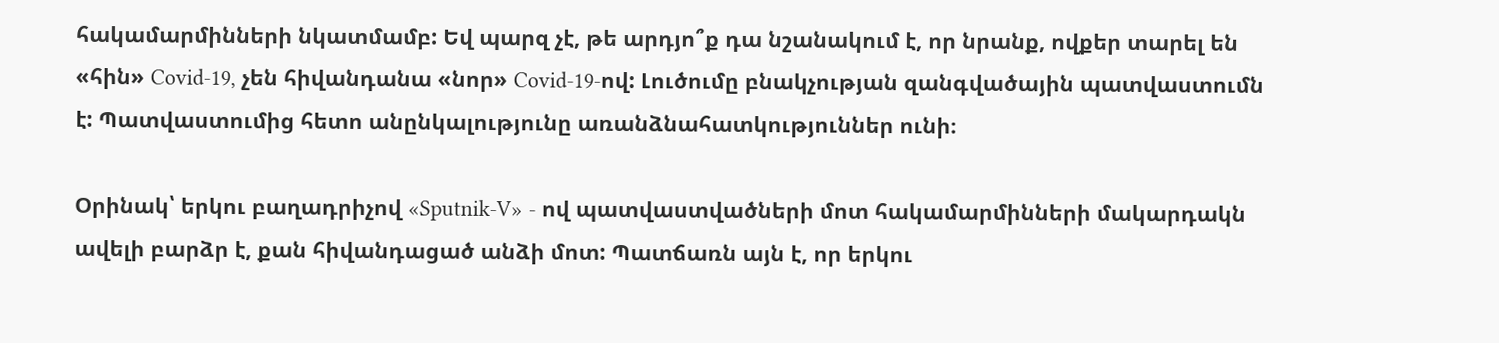հակամարմինների նկատմամբ: Եվ պարզ չէ, թե արդյո՞ք դա նշանակում է, որ նրանք, ովքեր տարել են «հին» Covid-19, չեն հիվանդանա «նոր» Covid-19-ով: Լուծումը բնակչության զանգվածային պատվաստումն է: Պատվաստումից հետո անընկալությունը առանձնահատկություններ ունի։

Օրինակ՝ երկու բաղադրիչով «Sputnik-V» - ով պատվաստվածների մոտ հակամարմինների մակարդակն ավելի բարձր է, քան հիվանդացած անձի մոտ: Պատճառն այն է, որ երկու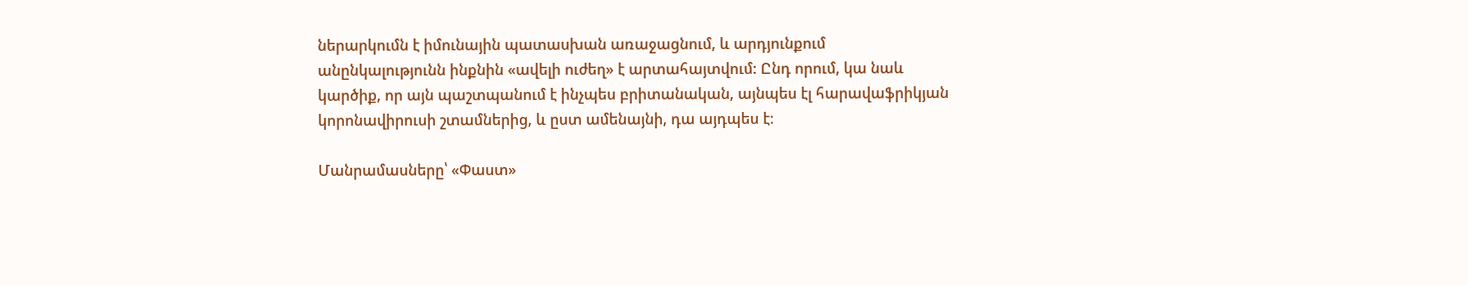ներարկումն է իմունային պատասխան առաջացնում, և արդյունքում անընկալությունն ինքնին «ավելի ուժեղ» է արտահայտվում: Ընդ որում, կա նաև կարծիք, որ այն պաշտպանում է ինչպես բրիտանական, այնպես էլ հարավաֆրիկյան կորոնավիրուսի շտամներից, և ըստ ամենայնի, դա այդպես է։

Մանրամասները՝ «Փաստ»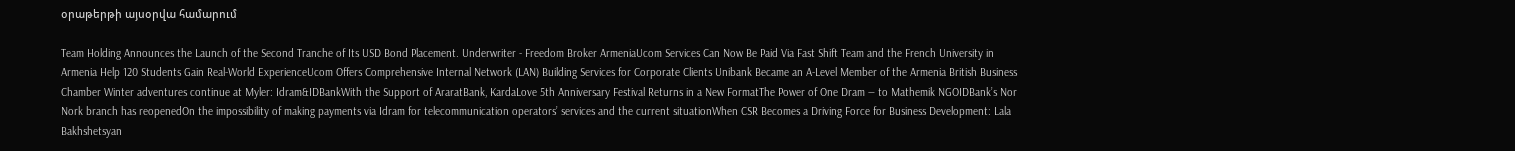օրաթերթի այսօրվա համարում

Team Holding Announces the Launch of the Second Tranche of Its USD Bond Placement. Underwriter - Freedom Broker ArmeniaUcom Services Can Now Be Paid Via Fast Shift Team and the French University in Armenia Help 120 Students Gain Real-World ExperienceUcom Offers Comprehensive Internal Network (LAN) Building Services for Corporate Clients Unibank Became an A-Level Member of the Armenia British Business Chamber Winter adventures continue at Myler: Idram&IDBankWith the Support of AraratBank, KardaLove 5th Anniversary Festival Returns in a New FormatThe Power of One Dram — to Mathemik NGOIDBank’s Nor Nork branch has reopenedOn the impossibility of making payments via Idram for telecommunication operators’ services and the current situationWhen CSR Becomes a Driving Force for Business Development: Lala Bakhshetsyan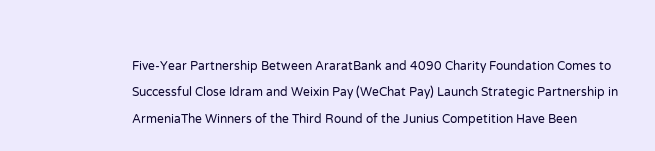Five-Year Partnership Between AraratBank and 4090 Charity Foundation Comes to Successful Close Idram and Weixin Pay (WeChat Pay) Launch Strategic Partnership in ArmeniaThe Winners of the Third Round of the Junius Competition Have Been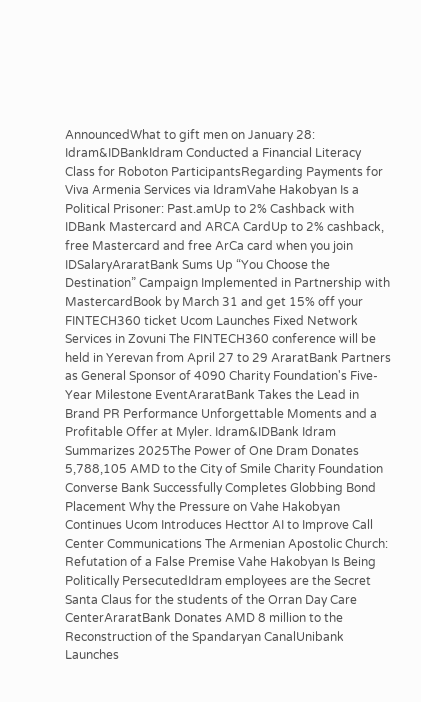AnnouncedWhat to gift men on January 28: Idram&IDBankIdram Conducted a Financial Literacy Class for Roboton ParticipantsRegarding Payments for Viva Armenia Services via IdramVahe Hakobyan Is a Political Prisoner: Past.amUp to 2% Cashback with IDBank Mastercard and ARCA CardUp to 2% cashback, free Mastercard and free ArCa card when you join IDSalaryAraratBank Sums Up “You Choose the Destination” Campaign Implemented in Partnership with MastercardBook by March 31 and get 15% off your FINTECH360 ticket Ucom Launches Fixed Network Services in Zovuni The FINTECH360 conference will be held in Yerevan from April 27 to 29 AraratBank Partners as General Sponsor of 4090 Charity Foundation's Five-Year Milestone EventAraratBank Takes the Lead in Brand PR Performance Unforgettable Moments and a Profitable Offer at Myler. Idram&IDBank Idram Summarizes 2025The Power of One Dram Donates 5,788,105 AMD to the City of Smile Charity Foundation Converse Bank Successfully Completes Globbing Bond Placement Why the Pressure on Vahe Hakobyan Continues Ucom Introduces Hecttor AI to Improve Call Center Communications The Armenian Apostolic Church: Refutation of a False Premise Vahe Hakobyan Is Being Politically PersecutedIdram employees are the Secret Santa Claus for the students of the Orran Day Care CenterAraratBank Donates AMD 8 million to the Reconstruction of the Spandaryan CanalUnibank Launches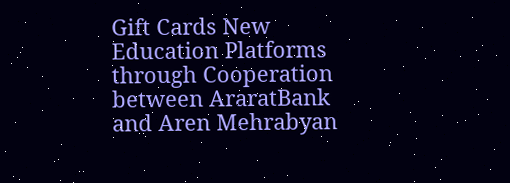Gift Cards New Education Platforms through Cooperation between AraratBank and Aren Mehrabyan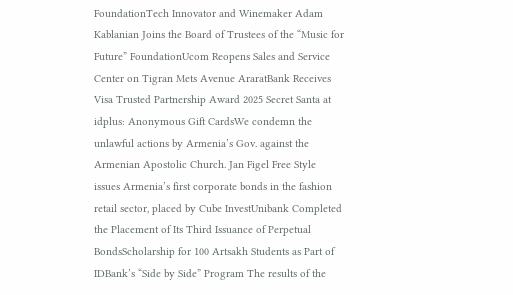FoundationTech Innovator and Winemaker Adam Kablanian Joins the Board of Trustees of the “Music for Future” FoundationUcom Reopens Sales and Service Center on Tigran Mets Avenue AraratBank Receives Visa Trusted Partnership Award 2025 Secret Santa at idplus: Anonymous Gift CardsWe condemn the unlawful actions by Armenia’s Gov. against the Armenian Apostolic Church. Jan Figel Free Style issues Armenia’s first corporate bonds in the fashion retail sector, placed by Cube InvestUnibank Completed the Placement of Its Third Issuance of Perpetual BondsScholarship for 100 Artsakh Students as Part of IDBank’s “Side by Side” Program The results of the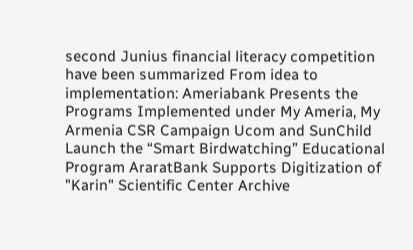second Junius financial literacy competition have been summarized From idea to implementation: Ameriabank Presents the Programs Implemented under My Ameria, My Armenia CSR Campaign Ucom and SunChild Launch the “Smart Birdwatching” Educational Program AraratBank Supports Digitization of "Karin" Scientific Center Archive